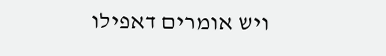ויש אומרים דאפילו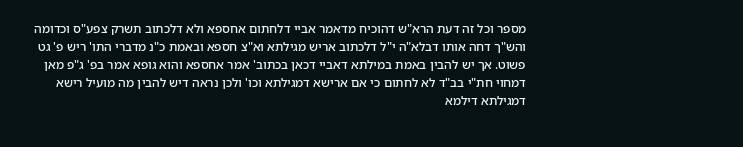מספר וכל זה דעת הרא"ש דהוכיח מדאמר אביי דלחתום אחספא ולא דלכתוב תשרק צפע"ס וכדומה והש"ך דחה אותו דבלא"ה י"ל דלכתוב אריש מגילתא וא"צ חספא ובאמת כ"נ מדברי התו' ריש פ' גט פשוט. אך יש להבין באמת במילתא דאביי דכאן בכתוב' אמר אחספא והוא גופא אמר בפ' ג"פ מאן דמחוי חת"י בב"ד לא לחתום כי אם ארישא דמגילתא וכו' ולכן נראה דיש להבין מה מועיל רישא דמגילתא דילמא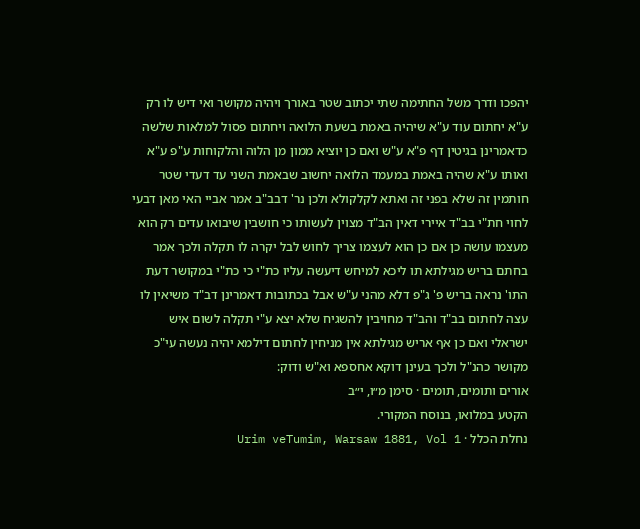יהפכו ודרך משל החתימה שתי יכתוב שטר באורך ויהיה מקושר ואי דיש לו רק ע"א יחתום עוד ע"א שיהיה באמת בשעת הלואה ויחתום פסול למלאות שלשה כדאמרינן בגיטין דף פ"א ע"ש ואם כן יוציא ממון מן הלוה והלקוחות ע"פ ע"א ואותו ע"א שהיה באמת במעמד הלואה יחשוב שבאמת השני עד דעדי שטר חותמין זה שלא בפני זה ואתא לקלקולא ולכן נר' דבב"ב אמר אביי האי מאן דבעי לחוי חת"י בב"ד איירי דאין הב"ד מצוין לעשותו כי חושבין שיבואו עדים רק הוא מעצמו עושה כן אם כן הוא לעצמו צריך לחוש לבל יקרה לו תקלה ולכך אמר בחתם בריש מגילתא תו ליכא למיחש דיעשה עליו כת"י כי כת"י במקושר דעת התו' נראה בריש פ' ג"פ דלא מהני ע"ש אבל בכתובות דאמרינן דב"ד משיאין לו עצה לחתום בב"ד והב"ד מחויבין להשגיח שלא יצא ע"י תקלה לשום איש ישראלי ואם כן אף אריש מגילתא אין מניחין לחתום דילמא יהיה נעשה עי"כ מקושר כהנ"ל ולכך בעינן דוקא אחספא וא"ש ודוק:
אורים ותומים, תומים · סימן מ״ו, י״ב
הקטע במלואו, בנוסח המקורי.
נחלת הכלל · Urim veTumim, Warsaw 1881, Vol 1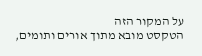על המקור הזה
הטקסט מובא מתוך אורים ותומים,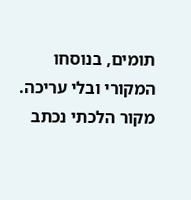תומים, בנוסחו המקורי ובלי עריכה. מקור הלכתי נכתב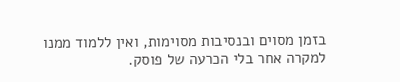בזמן מסוים ובנסיבות מסוימות, ואין ללמוד ממנו למקרה אחר בלי הכרעה של פוסק.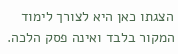הצגתו כאן היא לצורך לימוד המקור בלבד ואינה פסק הלכה.